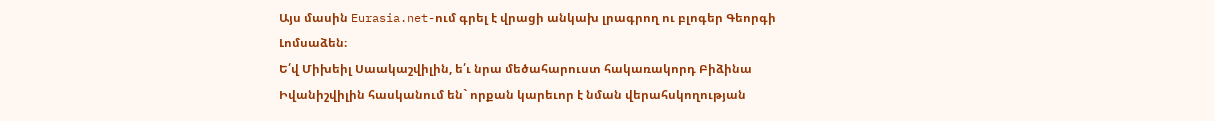Այս մասին Eurasia.net-ում գրել է վրացի անկախ լրագրող ու բլոգեր Գեորգի Լոմսաձեն։
Ե՛վ Միխեիլ Սաակաշվիլին, ե՛ւ նրա մեծահարուստ հակառակորդ Բիձինա Իվանիշվիլին հասկանում են` որքան կարեւոր է նման վերահսկողության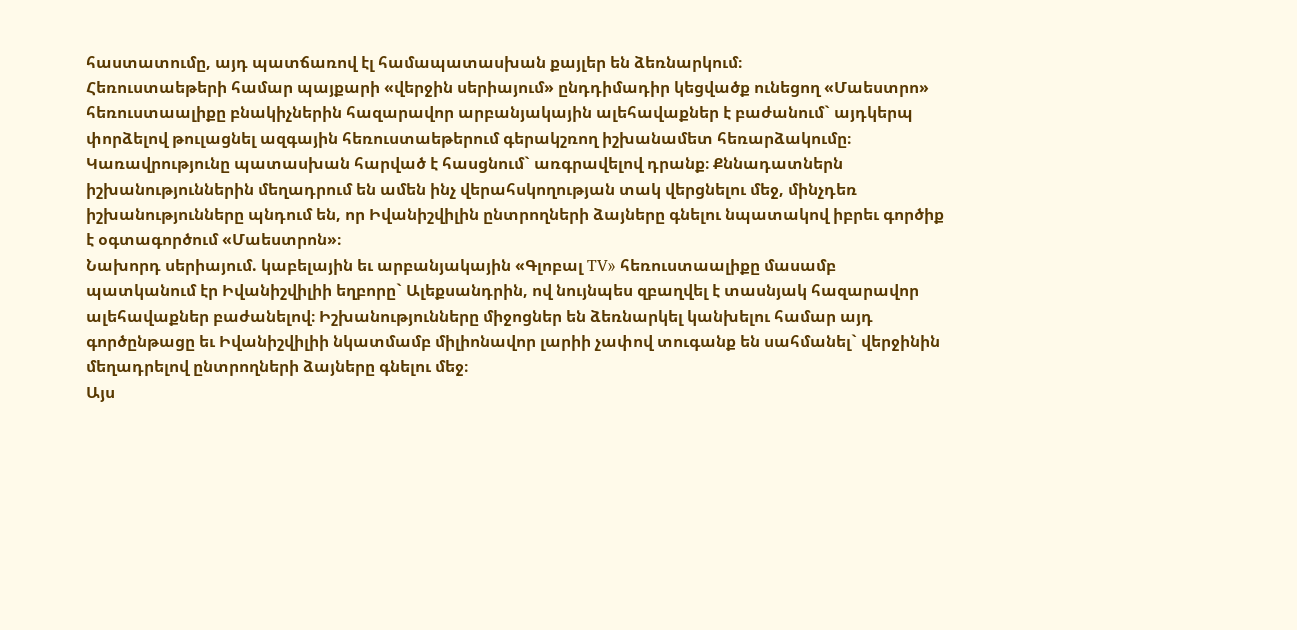հաստատումը, այդ պատճառով էլ համապատասխան քայլեր են ձեռնարկում։
Հեռուստաեթերի համար պայքարի «վերջին սերիայում» ընդդիմադիր կեցվածք ունեցող «Մաեստրո» հեռուստաալիքը բնակիչներին հազարավոր արբանյակային ալեհավաքներ է բաժանում` այդկերպ փորձելով թուլացնել ազգային հեռուստաեթերում գերակշռող իշխանամետ հեռարձակումը։ Կառավրությունը պատասխան հարված է հասցնում` առգրավելով դրանք։ Քննադատներն իշխանություններին մեղադրում են ամեն ինչ վերահսկողության տակ վերցնելու մեջ, մինչդեռ իշխանությունները պնդում են, որ Իվանիշվիլին ընտրողների ձայները գնելու նպատակով իբրեւ գործիք է օգտագործում «Մաեստրոն»։
Նախորդ սերիայում. կաբելային եւ արբանյակային «Գլոբալ TV» հեռուստաալիքը մասամբ պատկանում էր Իվանիշվիլիի եղբորը` Ալեքսանդրին, ով նույնպես զբաղվել է տասնյակ հազարավոր ալեհավաքներ բաժանելով։ Իշխանությունները միջոցներ են ձեռնարկել կանխելու համար այդ գործընթացը եւ Իվանիշվիլիի նկատմամբ միլիոնավոր լարիի չափով տուգանք են սահմանել` վերջինին մեղադրելով ընտրողների ձայները գնելու մեջ։
Այս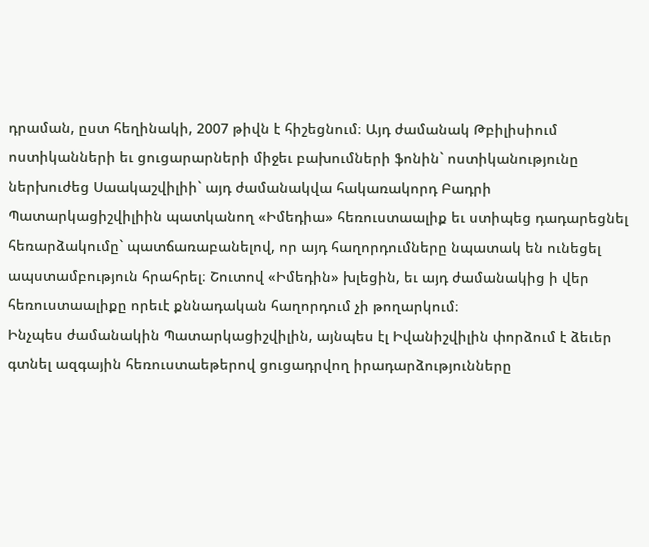դրաման, ըստ հեղինակի, 2007 թիվն է հիշեցնում։ Այդ ժամանակ Թբիլիսիում ոստիկանների եւ ցուցարարների միջեւ բախումների ֆոնին` ոստիկանությունը ներխուժեց Սաակաշվիլիի` այդ ժամանակվա հակառակորդ Բադրի Պատարկացիշվիլիին պատկանող «Իմեդիա» հեռուստաալիք եւ ստիպեց դադարեցնել հեռարձակումը` պատճառաբանելով, որ այդ հաղորդումները նպատակ են ունեցել ապստամբություն հրահրել։ Շուտով «Իմեդին» խլեցին, եւ այդ ժամանակից ի վեր հեռուստաալիքը որեւէ քննադական հաղորդում չի թողարկում։
Ինչպես ժամանակին Պատարկացիշվիլին, այնպես էլ Իվանիշվիլին փորձում է ձեւեր գտնել ազգային հեռուստաեթերով ցուցադրվող իրադարձությունները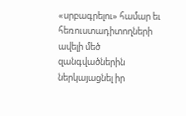«սրբագրելու» համար եւ հեռուստադիտողների ավելի մեծ զանգվածներին ներկայացնել իր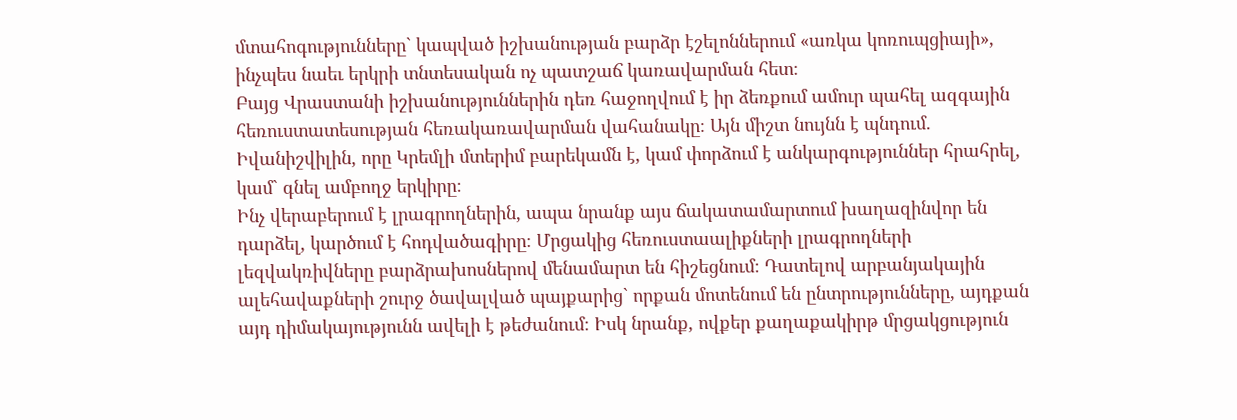մտահոգությունները` կապված իշխանության բարձր էշելոններում «առկա կոռուպցիայի», ինչպես նաեւ երկրի տնտեսական ոչ պատշաճ կառավարման հետ։
Բայց Վրաստանի իշխանություններին դեռ հաջողվում է իր ձեռքում ամուր պահել ազգային հեռուստատեսության հեռակառավարման վահանակը։ Այն միշտ նույնն է պնդում. Իվանիշվիլին, որը Կրեմլի մտերիմ բարեկամն է, կամ փորձում է անկարգություններ հրահրել, կամ` գնել ամբողջ երկիրը։
Ինչ վերաբերում է լրագրողներին, ապա նրանք այս ճակատամարտում խաղազինվոր են դարձել, կարծում է հոդվածագիրը։ Մրցակից հեռուստաալիքների լրագրողների լեզվակռիվները բարձրախոսներով մենամարտ են հիշեցնում։ Դատելով արբանյակային ալեհավաքների շուրջ ծավալված պայքարից` որքան մոտենում են ընտրությունները, այդքան այդ դիմակայությունն ավելի է թեժանում։ Իսկ նրանք, ովքեր քաղաքակիրթ մրցակցություն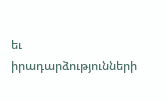եւ իրադարձությունների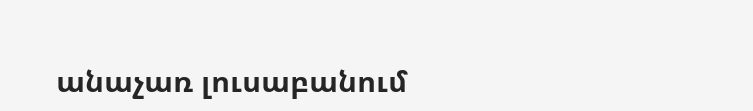անաչառ լուսաբանում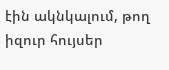էին ակնկալում, թող իզուր հույսեր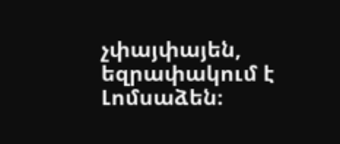չփայփայեն, եզրափակում է Լոմսաձեն։